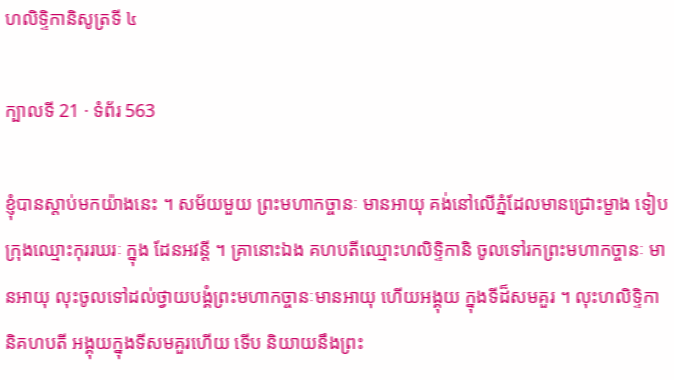ហលិទ្ទិកានិសូត្រទី ៤

ក្បាលទី 21 · ទំព័រ 563

ខ្ញុំបានស្តាប់មកយ៉ាងនេះ ។ សម័យមួយ ព្រះមហាកច្ចានៈ មានអាយុ គង់នៅលើភ្នំដែលមានជ្រោះម្ខាង ទៀបក្រុងឈ្មោះកុររឃរៈ ក្នុង ដែនអវន្តី ។ គ្រានោះឯង គហបតីឈ្មោះហលិទ្ទិកានិ ចូលទៅរកព្រះមហាកច្ចានៈ មានអាយុ លុះចូលទៅដល់ថ្វាយបង្គំព្រះមហាកច្ចានៈមានអាយុ ហើយអង្គុយ ក្នុងទីដ៏សមគួរ ។ លុះហលិទ្ទិកានិគហបតី អង្គុយក្នុងទីសមគួរហើយ ទើប និយាយនឹងព្រះ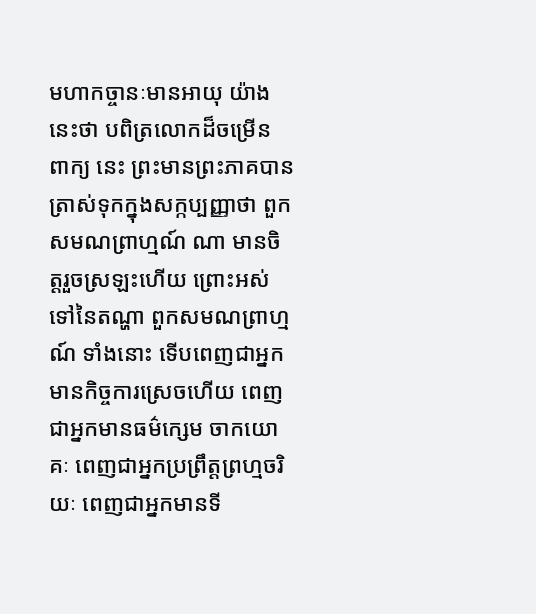មហាកច្ចានៈមានអាយុ យ៉ាងនេះថា បពិត្រលោកដ៏ចម្រើន ពាក្យ នេះ ព្រះមានព្រះភាគបានត្រាស់ទុកក្នុងសក្កប្បញ្ញាថា ពួកសមណព្រាហ្មណ៍ ណា មានចិត្តរួចស្រឡះហើយ ព្រោះអស់ទៅនៃតណ្ហា ពួកសមណព្រាហ្មណ៍ ទាំងនោះ ទើបពេញជាអ្នកមានកិច្ចការស្រេចហើយ ពេញជាអ្នកមានធម៌ក្សេម ចាកយោគៈ ពេញជាអ្នកប្រព្រឹត្តព្រហ្មចរិយៈ ពេញជាអ្នកមានទី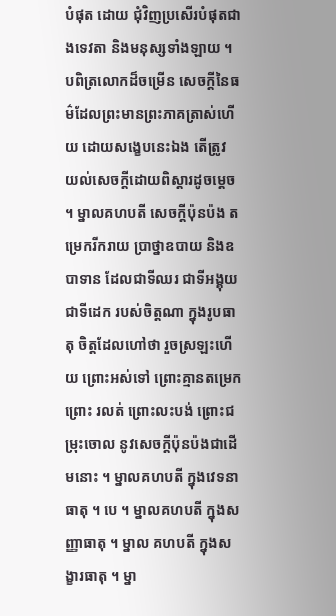បំផុត ដោយ ជុំវិញប្រសើរបំផុតជាងទេវតា និងមនុស្សទាំងឡាយ ។ បពិត្រលោកដ៏ចម្រើន សេចក្តីនៃធម៌ដែលព្រះមានព្រះភាគត្រាស់ហើយ ដោយសង្ខេបនេះឯង តើត្រូវ យល់សេចក្តីដោយពិស្តារដូចម្តេច ។ ម្នាលគហបតី សេចក្តីប៉ុនប៉ង តម្រេករីករាយ ប្រាថ្នាឧបាយ និងឧបាទាន ដែលជាទីឈរ ជាទីអង្គុយ ជាទីដេក របស់ចិត្តណា ក្នុងរូបធាតុ ចិត្តដែលហៅថា រួចស្រឡះហើយ ព្រោះអស់ទៅ ព្រោះគ្មានតម្រេក ព្រោះ រលត់ ព្រោះលះបង់ ព្រោះជម្រុះចោល នូវសេចក្តីប៉ុនប៉ងជាដើមនោះ ។ ម្នាលគហបតី ក្នុងវេទនាធាតុ ។ បេ ។ ម្នាលគហបតី ក្នុងសញ្ញាធាតុ ។ ម្នាល គហបតី ក្នុងសង្ខារធាតុ ។ ម្នា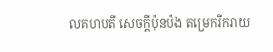លគហបតី សេចក្តីប៉ុនប៉ង តម្រេករីករាយ